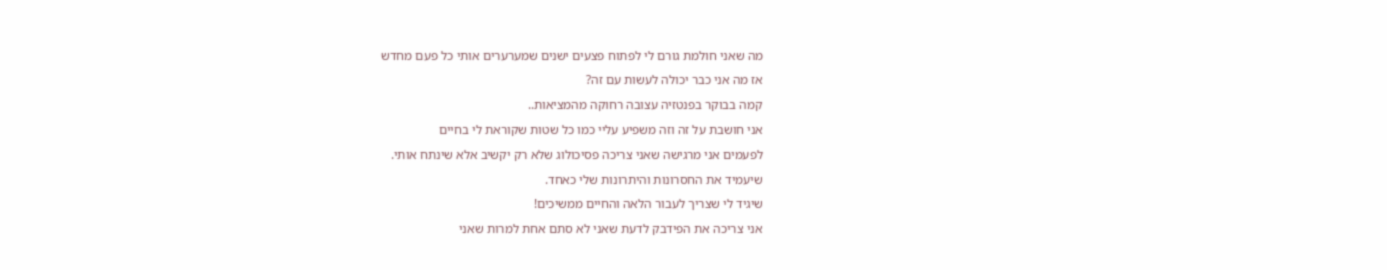מה שאני חולמת גורם לי לפתוח פצעים ישנים שמערערים אותי כל פעם מחדש
אז מה אני כבר יכולה לעשות עם זה?
קמה בבוקר בפנטזיה עצובה רחוקה מהמציאות..
אני חושבת על זה וזה משפיע עליי כמו כל שטות שקוראת לי בחיים
לפעמים אני מרגישה שאני צריכה פסיכולוג שלא רק יקשיב אלא שינתח אותי.
שיעמיד את החסרונות והיתרונות שלי כאחד.
שיגיד לי שצריך לעבור הלאה והחיים ממשיכים!
אני צריכה את הפידבק לדעת שאני לא סתם אחת למרות שאני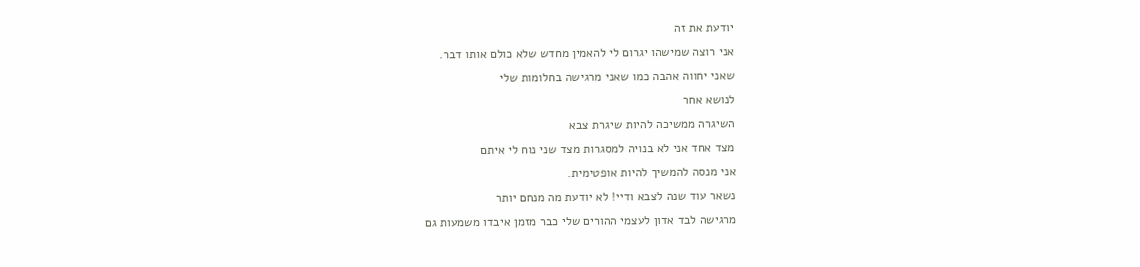יודעת את זה
אני רוצה שמישהו יגרום לי להאמין מחדש שלא כולם אותו דבר.
שאני יחווה אהבה כמו שאני מרגישה בחלומות שלי
לנושא אחר
השיגרה ממשיכה להיות שיגרת צבא
מצד אחד אני לא בנויה למסגרות מצד שני נוח לי איתם
אני מנסה להמשיך להיות אופטימית.
נשאר עוד שנה לצבא ודיי! לא יודעת מה מנחם יותר
מרגישה לבד אדון לעצמי ההורים שלי כבר מזמן איבדו משמעות גם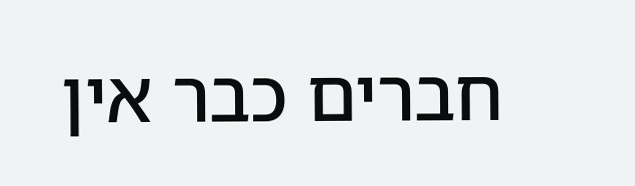חברים כבר אין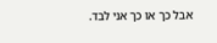אבל כך או כך אני לבד.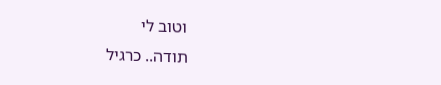וטוב לי
תודה.. כרגיל